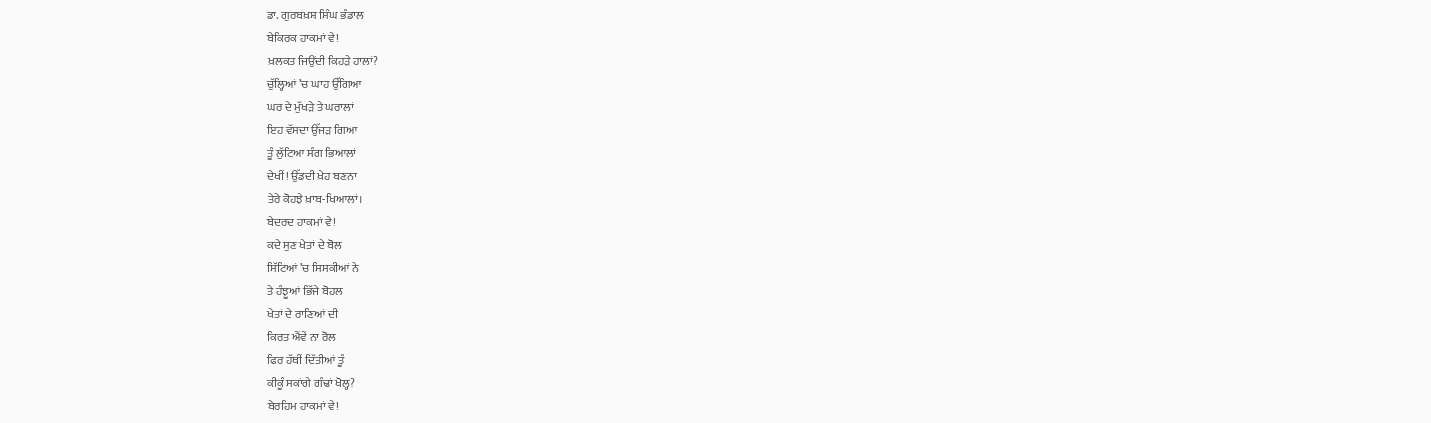ਡਾ. ਗੁਰਬਖ਼ਸ਼ ਸਿੰਘ ਭੰਡਾਲ
ਬੇਕਿਰਕ ਹਾਕਮਾਂ ਵੇ!
ਖ਼ਲਕਤ ਜਿਉਂਦੀ ਕਿਹੜੇ ਹਾਲਾਂ?
ਚੁੱਲ੍ਹਿਆਂ ’ਚ ਘਾਹ ਉੱਗਿਆ
ਘਰ ਦੇ ਮੁੱਖੜੇ ਤੇ ਘਰਾਲਾਂ
ਇਹ ਵੱਸਦਾ ਉੱਜੜ ਗਿਆ
ਤੂੰ ਲੁੱਟਿਆ ਸੰਗ ਭਿਆਲਾਂ
ਦੇਖੀਂ! ਉੱਡਦੀ ਖ਼ੇਹ ਬਣਨਾ
ਤੇਰੇ ਕੋਹਝੇ ਖ਼ਾਬ-ਖਿਆਲਾਂ।
ਬੇਦਰਦ ਹਾਕਮਾਂ ਵੇ!
ਕਦੇ ਸੁਣ ਖੇਤਾਂ ਦੇ ਬੋਲ
ਸਿੱਟਿਆਂ ’ਚ ਸਿਸਕੀਆਂ ਨੇ
ਤੇ ਹੰਝੂਆਂ ਭਿੱਜੇ ਬੋਹਲ
ਖੇਤਾਂ ਦੇ ਰਾਣਿਆਂ ਦੀ
ਕਿਰਤ ਐਂਵੇਂ ਨਾ ਰੋਲ
ਫਿਰ ਹੱਥੀਂ ਦਿੱਤੀਆਂ ਤੂੰ
ਕੀਕੂੰ ਸਕਾਂਗੇ ਗੰਢਾਂ ਖੋਲ੍ਹ?
ਬੇਰਹਿਮ ਹਾਕਮਾਂ ਵੇ!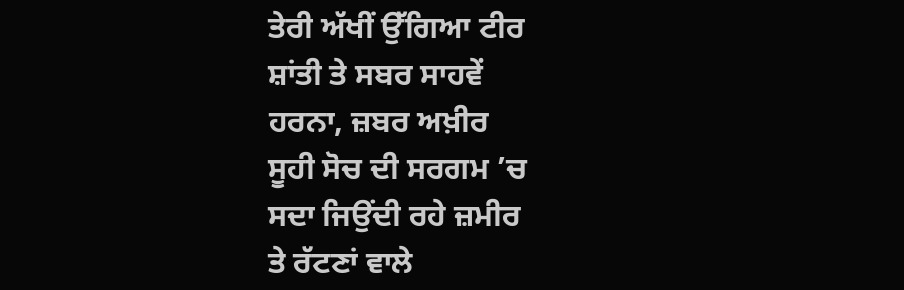ਤੇਰੀ ਅੱਖੀਂ ਉੱਗਿਆ ਟੀਰ
ਸ਼ਾਂਤੀ ਤੇ ਸਬਰ ਸਾਹਵੇਂ
ਹਰਨਾ, ਜ਼ਬਰ ਅਖ਼ੀਰ
ਸੂਹੀ ਸੋਚ ਦੀ ਸਰਗਮ ’ਚ
ਸਦਾ ਜਿਉਂਦੀ ਰਹੇ ਜ਼ਮੀਰ
ਤੇ ਰੱਟਣਾਂ ਵਾਲੇ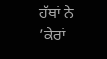ਹੱਥਾਂ ਨੇ
’ਕੇਰਾਂ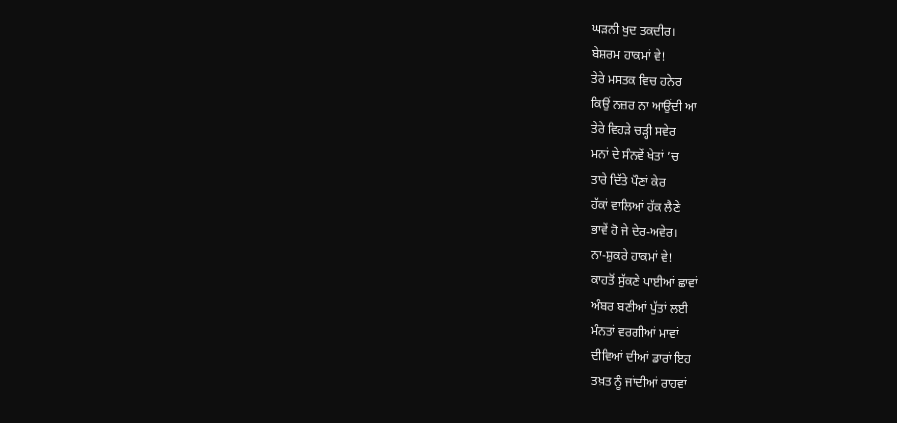ਘੜਨੀ ਖੁਦ ਤਕਦੀਰ।
ਬੇਸ਼ਰਮ ਹਾਕਮਾਂ ਵੇ!
ਤੇਰੇ ਮਸਤਕ ਵਿਚ ਹਨੇਰ
ਕਿਉਂ ਨਜ਼ਰ ਨਾ ਆਉਂਦੀ ਆ
ਤੇਰੇ ਵਿਹੜੇ ਚੜ੍ਹੀ ਸਵੇਰ
ਮਨਾਂ ਦੇ ਸੰਨਵੇਂ ਖੇਤਾਂ ’ਚ
ਤਾਰੇ ਦਿੱਤੇ ਪੌਣਾਂ ਕੇਰ
ਹੱਕਾਂ ਵਾਲਿਆਂ ਹੱਕ ਲੈਣੇ
ਭਾਵੇਂ ਹੋ ਜੇ ਦੇਰ-ਅਵੇਰ।
ਨਾ-ਸ਼ੁਕਰੇ ਹਾਕਮਾਂ ਵੇ!
ਕਾਹਤੋਂ ਸੁੱਕਣੇ ਪਾਈਆਂ ਛਾਵਾਂ
ਅੰਬਰ ਬਣੀਆਂ ਪੁੱਤਾਂ ਲਈ
ਮੰਨਤਾਂ ਵਰਗੀਆਂ ਮਾਵਾਂ
ਦੀਵਿਆਂ ਦੀਆਂ ਡਾਰਾਂ ਇਹ
ਤਖ਼ਤ ਨੂੰ ਜਾਂਦੀਆਂ ਰਾਹਵਾਂ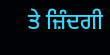ਤੇ ਜ਼ਿੰਦਗੀ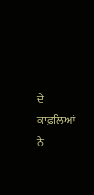ਦੇ ਕਾਫ਼ਲਿਆਂ ਨੇ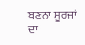ਬਣਨਾ ਸੂਰਜਾਂ ਦਾ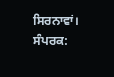ਸਿਰਨਾਵਾਂ।
ਸੰਪਰਕ: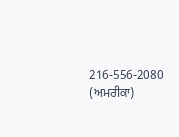216-556-2080 (ਅਮਰੀਕਾ)